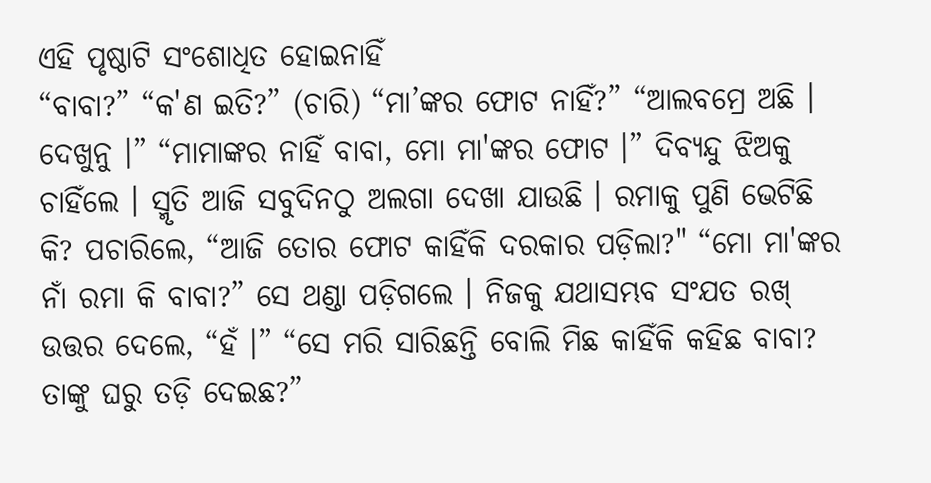ଏହି ପୃଷ୍ଠାଟି ସଂଶୋଧିତ ହୋଇନାହିଁ
“ବାବା?” “କ'ଣ ଇତି?” (ଚାରି) “ମା’ଙ୍କର ଫୋଟ ନାହିଁ?” “ଆଲବମ୍ରେ ଅଛି । ଦେଖୁନୁ ।” “ମାମାଙ୍କର ନାହିଁ ବାବା, ମୋ ମା'ଙ୍କର ଫୋଟ ।” ଦିବ୍ୟନ୍ଦୁ ଝିଅକୁ ଚାହିଁଲେ । ସ୍ମୃତି ଆଜି ସବୁଦିନଠୁ ଅଲଗା ଦେଖା ଯାଉଛି । ରମାକୁ ପୁଣି ଭେଟିଛି କି? ପଚାରିଲେ, “ଆଜି ତୋର ଫୋଟ କାହିଁକି ଦରକାର ପଡ଼ିଲା?" “ମୋ ମା'ଙ୍କର ନାଁ ରମା କି ବାବା?” ସେ ଥଣ୍ଡା ପଡ଼ିଗଲେ । ନିଜକୁ ଯଥାସମ୍ଭବ ସଂଯତ ରଖ୍ ଉତ୍ତର ଦେଲେ, “ହଁ ।” “ସେ ମରି ସାରିଛନ୍ତି ବୋଲି ମିଛ କାହିଁକି କହିଛ ବାବା? ତାଙ୍କୁ ଘରୁ ତଡ଼ି ଦେଇଛ?”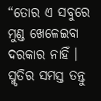“ତୋର ଏ ସବୁରେ ମୁଣ୍ଡ ଖେଳେଇବା ଦରକାର ନାହିଁ । ସ୍ମୃତିର ସମସ୍ତ ତନ୍ତୁ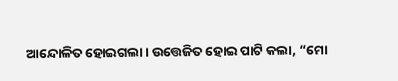ଆନ୍ଦୋଳିତ ହୋଇଗଲା । ଉତ୍ତେଜିତ ହୋଇ ପାଟି କଲା, “ମୋ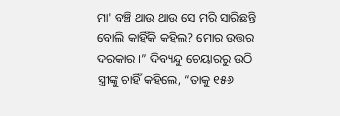ମା' ବଞ୍ଚି ଥାଉ ଥାଉ ସେ ମରି ସାରିଛନ୍ତି ବୋଲି କାହିଁକି କହିଲ? ମୋର ଉତ୍ତର ଦରକାର ।” ଦିବ୍ୟନ୍ଦୁ ଚେୟାରରୁ ଉଠି ସ୍ତ୍ରୀଙ୍କୁ ଚାହିଁ କହିଲେ, “ତାକୁ ୧୫୬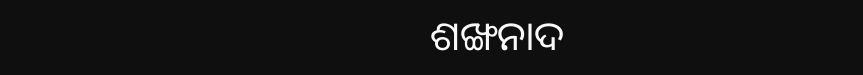ଶଙ୍ଖନାଦ